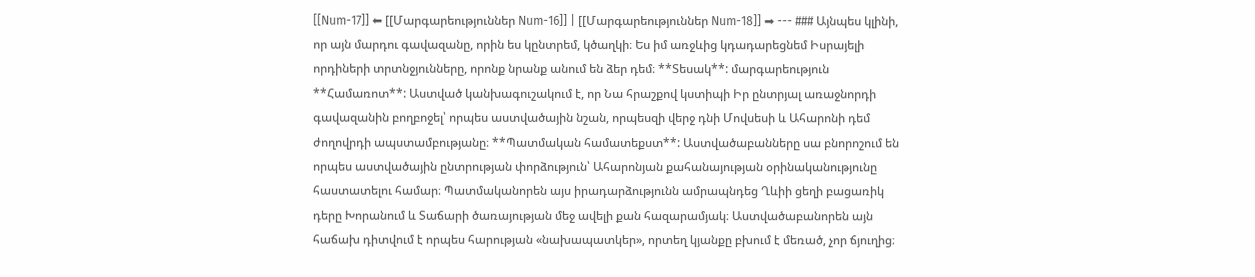[[Num-17]] ⬅ [[Մարգարեություններ Num-16]] | [[Մարգարեություններ Num-18]] ➡ --- ### Այնպես կլինի, որ այն մարդու գավազանը, որին ես կընտրեմ, կծաղկի։ Ես իմ առջևից կդադարեցնեմ Իսրայելի որդիների տրտնջյունները, որոնք նրանք անում են ձեր դեմ։ **Տեսակ**: մարգարեություն **Համառոտ**: Աստված կանխագուշակում է, որ Նա հրաշքով կստիպի Իր ընտրյալ առաջնորդի գավազանին բողբոջել՝ որպես աստվածային նշան, որպեսզի վերջ դնի Մովսեսի և Ահարոնի դեմ ժողովրդի ապստամբությանը։ **Պատմական համատեքստ**: Աստվածաբանները սա բնորոշում են որպես աստվածային ընտրության փորձություն՝ Ահարոնյան քահանայության օրինականությունը հաստատելու համար։ Պատմականորեն այս իրադարձությունն ամրապնդեց Ղևիի ցեղի բացառիկ դերը Խորանում և Տաճարի ծառայության մեջ ավելի քան հազարամյակ։ Աստվածաբանորեն այն հաճախ դիտվում է որպես հարության «նախապատկեր», որտեղ կյանքը բխում է մեռած, չոր ճյուղից։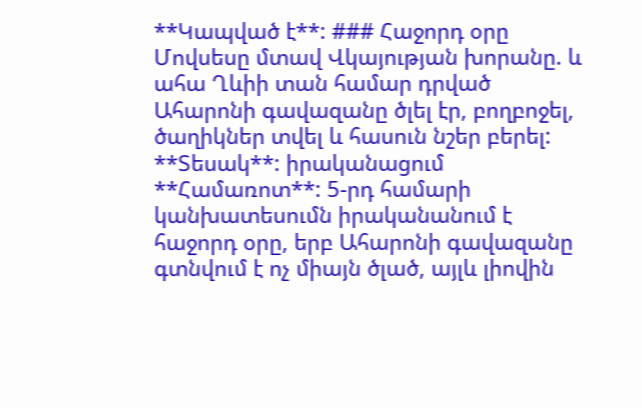**Կապված է**: ### Հաջորդ օրը Մովսեսը մտավ Վկայության խորանը. և ահա Ղևիի տան համար դրված Ահարոնի գավազանը ծլել էր, բողբոջել, ծաղիկներ տվել և հասուն նշեր բերել: **Տեսակ**: իրականացում **Համառոտ**: 5-րդ համարի կանխատեսումն իրականանում է հաջորդ օրը, երբ Ահարոնի գավազանը գտնվում է ոչ միայն ծլած, այլև լիովին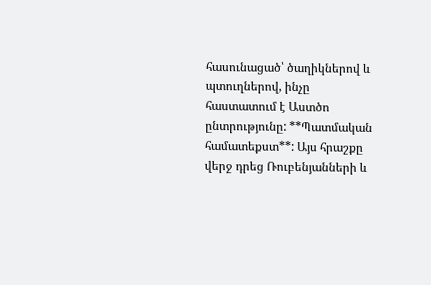հասունացած՝ ծաղիկներով և պտուղներով, ինչը հաստատում է Աստծո ընտրությունը: **Պատմական համատեքստ**: Այս հրաշքը վերջ դրեց Ռուբենյանների և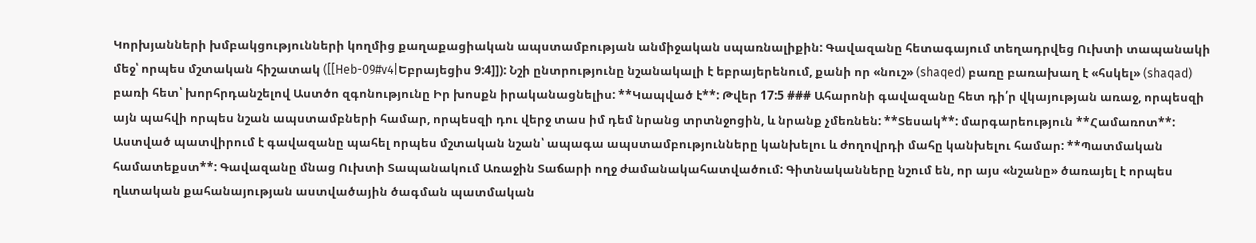Կորխյանների խմբակցությունների կողմից քաղաքացիական ապստամբության անմիջական սպառնալիքին: Գավազանը հետագայում տեղադրվեց Ուխտի տապանակի մեջ՝ որպես մշտական հիշատակ ([[Heb-09#v4|Եբրայեցիս 9:4]]): Նշի ընտրությունը նշանակալի է եբրայերենում, քանի որ «նուշ» (shaqed) բառը բառախաղ է «հսկել» (shaqad) բառի հետ՝ խորհրդանշելով Աստծո զգոնությունը Իր խոսքն իրականացնելիս: **Կապված է**: Թվեր 17:5 ### Ահարոնի գավազանը հետ դի՛ր վկայության առաջ, որպեսզի այն պահվի որպես նշան ապստամբների համար, որպեսզի դու վերջ տաս իմ դեմ նրանց տրտնջոցին, և նրանք չմեռնեն: **Տեսակ**: մարգարեություն **Համառոտ**: Աստված պատվիրում է գավազանը պահել որպես մշտական նշան՝ ապագա ապստամբությունները կանխելու և ժողովրդի մահը կանխելու համար: **Պատմական համատեքստ**: Գավազանը մնաց Ուխտի Տապանակում Առաջին Տաճարի ողջ ժամանակահատվածում: Գիտնականները նշում են, որ այս «նշանը» ծառայել է որպես ղևտական քահանայության աստվածային ծագման պատմական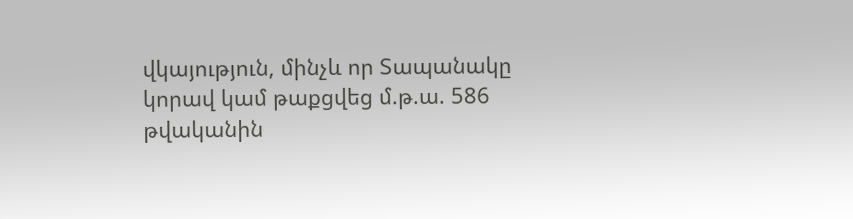վկայություն, մինչև որ Տապանակը կորավ կամ թաքցվեց մ.թ.ա. 586 թվականին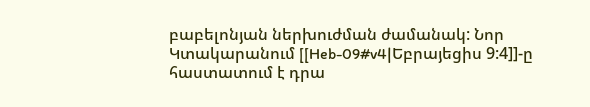բաբելոնյան ներխուժման ժամանակ: Նոր Կտակարանում [[Heb-09#v4|Եբրայեցիս 9:4]]-ը հաստատում է դրա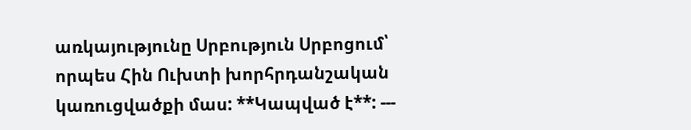առկայությունը Սրբություն Սրբոցում՝ որպես Հին Ուխտի խորհրդանշական կառուցվածքի մաս: **Կապված է**: ---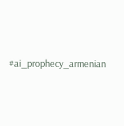#ai_prophecy_armenian